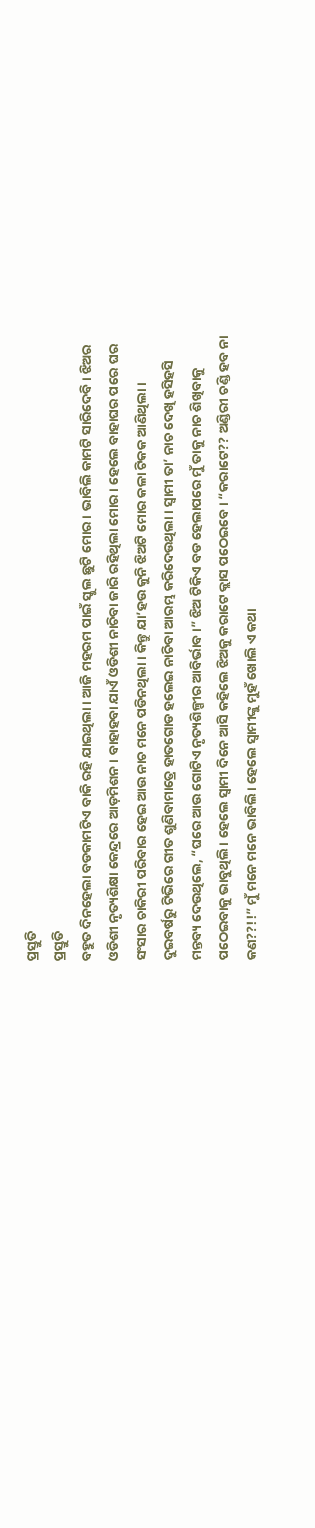ପ୍ରସ୍ତୁତି
ପ୍ରସ୍ତୁତି
ବହୁତ ଦିନହେଲା ବଡକାମଟିଏ ବାକି ରହି ଯାଇଥିଲା। ଆଜି ମହରମ ପାଇଁ ସ୍କୁଲ ଛୁଟି ମୋର। ଭାବିଲି କାମଟି ସାରିଦେବି। ଝିଅର ଓଡିଶୀ ନୃତ୍ୟଶିକ୍ଷା କେନ୍ଦ୍ରରେ ଆଡ଼ମିଶନ। ବାହାହବା ଯାଏଁ ଓଡିଶୀ ନାଚିବା ଜାରି ରହିଥିଲା ମୋର। ହେଲେ ବାହାଘର ପରେ ଘର ସଂସାର ଚାକିରୀ ପରିବାର ହେଇ ଆଉ ନାଚ ମନେ ପଡିନଥିଲା। କିନ୍ତୁ ଯା’ହଉ କୁନି ଝିଅଟି ମୋର କଳା ଟିକକ ଆଣିଥିଲା। ଦୁଇବର୍ଷରୁ ଟିଭିରେ ଗୀତ ଶୁଣିବାମାତ୍ରେ ହାତଗୋଡ ହଲେଇ ନାଚିବା ଆରମ୍ଭ କରିଦେଉଥିଲା। ସ୍ୱାମୀ ତା’ ନାଚ ଦେଖି ହସିହସି ମନ୍ତବ୍ୟ ଦେଉଥିଲେ, “ଘରେ ଆଉ ଗୋଟିଏ ନୃତ୍ୟଶିଳ୍ପୀର ଆବିର୍ଭାବ।” ଝିଅ ଟିକିଏ ବଡ ହେଲାପରେ ମୁଁ ତାକୁ ନାଚ ଶିଖିବାକୁ ପଠେଇବାକୁ ଭାବୁଥିଲି। ହେଲେ ସ୍ୱାମୀ ଦିନେ ଆସି କହିଲେ ଝିଅକୁ କରାଟେ କ୍ଲାସ ପଠେଇବେ। “କରାଟେ?? ଅଣ୍ଡିରୀ ଚଣ୍ଡି ହବ ନା କଣ??!!” ମୁଁ ମନେ ମନେ ଭାବିଲି। ହେଲେ ସ୍ଵାମୀଙ୍କୁ ମୁହଁ ଖୋଲି ଏ କଥା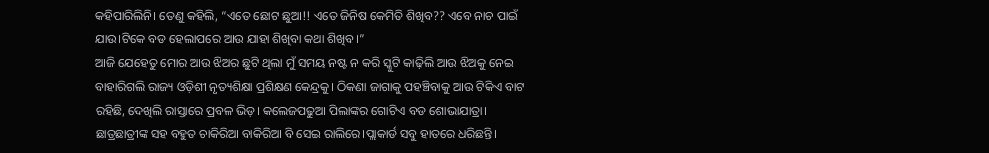କହିପାରିଲିନି। ତେଣୁ କହିଲି, “ଏତେ ଛୋଟ ଛୁଆ!! ଏତେ ଜିନିଷ କେମିତି ଶିଖିବ?? ଏବେ ନାଚ ପାଇଁ ଯାଉ।ଟିକେ ବଡ ହେଲାପରେ ଆଉ ଯାହା ଶିଖିବା କଥା ଶିଖିବ।”
ଆଜି ଯେହେତୁ ମୋର ଆଉ ଝିଅର ଛୁଟି ଥିଲା ମୁଁ ସମୟ ନଷ୍ଟ ନ କରି ସ୍କୁଟି କାଢ଼ିଲି ଆଉ ଝିଅକୁ ନେଇ ବାହାରିଗଲି ରାଜ୍ୟ ଓଡ଼ିଶୀ ନୃତ୍ୟଶିକ୍ଷା ପ୍ରଶିକ୍ଷଣ କେନ୍ଦ୍ରକୁ। ଠିକଣା ଜାଗାକୁ ପହଞ୍ଚିବାକୁ ଆଉ ଟିକିଏ ବାଟ ରହିଛି, ଦେଖିଲି ରାସ୍ତାରେ ପ୍ରବଳ ଭିଡ଼। କଲେଜପଢୁଆ ପିଲାଙ୍କର ଗୋଟିଏ ବଡ ଶୋଭାଯାତ୍ରା। ଛାତ୍ରଛାତ୍ରୀଙ୍କ ସହ ବହୁତ ଚାକିରିଆ ବାକିରିଆ ବି ସେଇ ରାଲିରେ।ପ୍ଲାକାର୍ଡ ସବୁ ହାତରେ ଧରିଛନ୍ତି।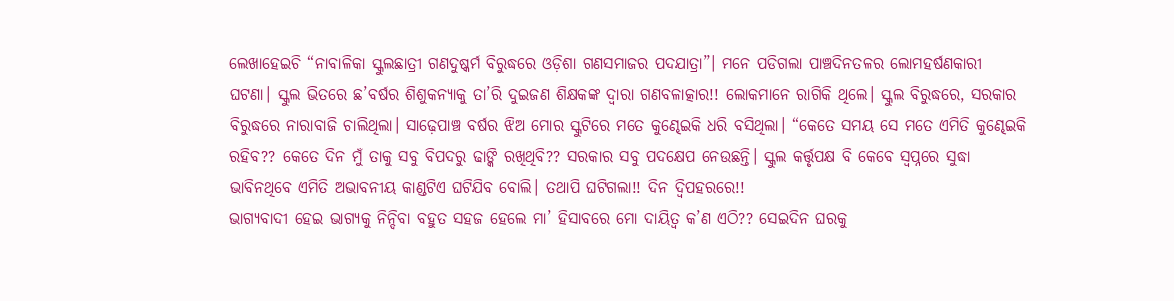ଲେଖାହେଇଚି “ନାବାଳିକା ସ୍କୁଲଛାତ୍ରୀ ଗଣଦୁଷ୍କର୍ମ ବିରୁଦ୍ଧରେ ଓଡ଼ିଶା ଗଣସମାଜର ପଦଯାତ୍ରା”। ମନେ ପଡିଗଲା ପାଞ୍ଚଦିନତଳର ଲୋମହର୍ଷଣକାରୀ ଘଟଣା। ସ୍କୁଲ ଭିତରେ ଛ’ବର୍ଷର ଶିଶୁକନ୍ୟାକୁ ତା’ରି ଦୁଇଜଣ ଶିକ୍ଷକଙ୍କ ଦ୍ୱାରା ଗଣବଳାତ୍କାର!! ଲୋକମାନେ ରାଗିକି ଥିଲେ। ସ୍କୁଲ ବିରୁଦ୍ଧରେ, ସରକାର ବିରୁଦ୍ଧରେ ନାରାବାଜି ଚାଲିଥିଲା। ସାଢ଼େପାଞ୍ଚ ବର୍ଷର ଝିଅ ମୋର ସ୍କୁଟିରେ ମତେ କୁଣ୍ଢେଇକି ଧରି ବସିଥିଲା। “କେତେ ସମୟ ସେ ମତେ ଏମିତି କୁଣ୍ଢେଇକି ରହିବ?? କେତେ ଦିନ ମୁଁ ତାକୁ ସବୁ ବିପଦରୁ ଢାଙ୍କି ରଖିଥିବି?? ସରକାର ସବୁ ପଦକ୍ଷେପ ନେଉଛନ୍ତି। ସ୍କୁଲ କର୍ତ୍ତୃପକ୍ଷ ବି କେବେ ସ୍ୱପ୍ନରେ ସୁଦ୍ଧା ଭାବିନଥିବେ ଏମିତି ଅଭାବନୀୟ କାଣ୍ଡଟିଏ ଘଟିଯିବ ବୋଲି। ତଥାପି ଘଟିଗଲା!! ଦିନ ଦ୍ବିପହରରେ!!
ଭାଗ୍ୟବାଦୀ ହେଇ ଭାଗ୍ୟକୁ ନିନ୍ଦିବା ବହୁତ ସହଜ ହେଲେ ମା’ ହିସାବରେ ମୋ ଦାୟିତ୍ୱ କ’ଣ ଏଠି?? ସେଇଦିନ ଘରକୁ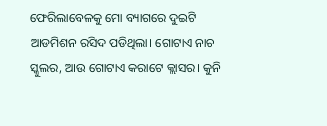ଫେରିଲାବେଳକୁ ମୋ ବ୍ୟାଗରେ ଦୁଇଟି ଆଡମିଶନ ରସିଦ ପଡିଥିଲା। ଗୋଟାଏ ନାଚ ସ୍କୁଲର, ଆଉ ଗୋଟାଏ କରାଟେ କ୍ଲାସର। କୁନି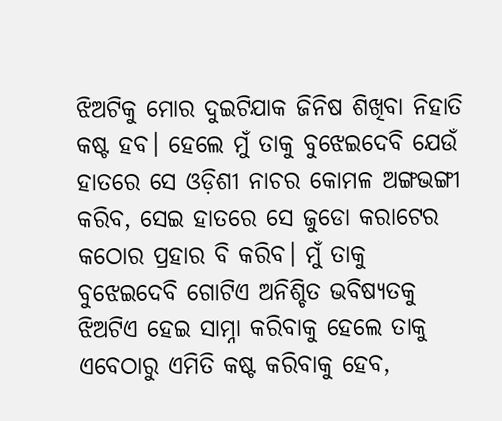ଝିଅଟିକୁ ମୋର ଦୁଇଟିଯାକ ଜିନିଷ ଶିଖିବା ନିହାତି କଷ୍ଟ ହବ। ହେଲେ ମୁଁ ତାକୁ ବୁଝେଇଦେବି ଯେଉଁ ହାତରେ ସେ ଓଡ଼ିଶୀ ନାଚର କୋମଳ ଅଙ୍ଗଭଙ୍ଗୀ କରିବ, ସେଇ ହାତରେ ସେ ଜୁଡୋ କରାଟେର କଠୋର ପ୍ରହାର ବି କରିବ। ମୁଁ ତାକୁ ବୁଝେଇଦେବି ଗୋଟିଏ ଅନିଶ୍ଚିତ ଭବିଷ୍ୟତକୁ ଝିଅଟିଏ ହେଇ ସାମ୍ନା କରିବାକୁ ହେଲେ ତାକୁ ଏବେଠାରୁ ଏମିତି କଷ୍ଟ କରିବାକୁ ହେବ,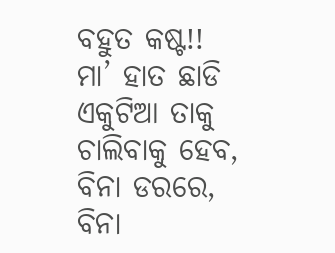ବହୁତ କଷ୍ଟ!! ମା’ ହାତ ଛାଡି ଏକୁଟିଆ ତାକୁ ଚାଲିବାକୁ ହେବ, ବିନା ଡରରେ, ବିନା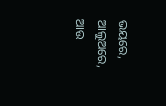ଭୟରେ, ଆଲୁଅରେ, ଆଉ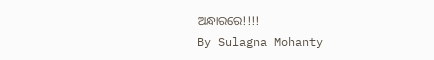ଅନ୍ଧାରରେ!!!!
By Sulagna Mohanty